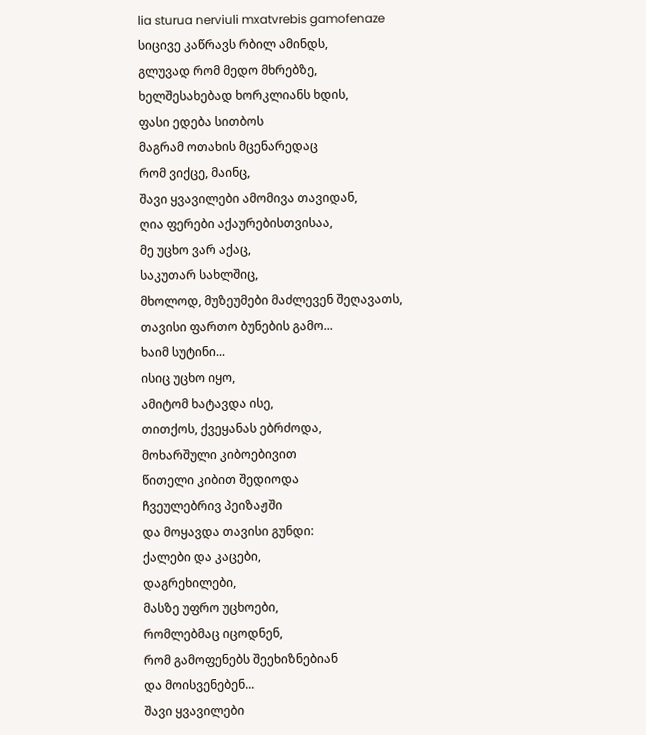lia sturua nerviuli mxatvrebis gamofenaze
სიცივე კაწრავს რბილ ამინდს,
გლუვად რომ მედო მხრებზე,
ხელშესახებად ხორკლიანს ხდის,
ფასი ედება სითბოს
მაგრამ ოთახის მცენარედაც
რომ ვიქცე, მაინც,
შავი ყვავილები ამომივა თავიდან,
ღია ფერები აქაურებისთვისაა,
მე უცხო ვარ აქაც,
საკუთარ სახლშიც,
მხოლოდ, მუზეუმები მაძლევენ შეღავათს,
თავისი ფართო ბუნების გამო...
ხაიმ სუტინი...
ისიც უცხო იყო,
ამიტომ ხატავდა ისე,
თითქოს, ქვეყანას ებრძოდა,
მოხარშული კიბოებივით
წითელი კიბით შედიოდა
ჩვეულებრივ პეიზაჟში
და მოყავდა თავისი გუნდი:
ქალები და კაცები,
დაგრეხილები,
მასზე უფრო უცხოები,
რომლებმაც იცოდნენ,
რომ გამოფენებს შეეხიზნებიან
და მოისვენებენ...
შავი ყვავილები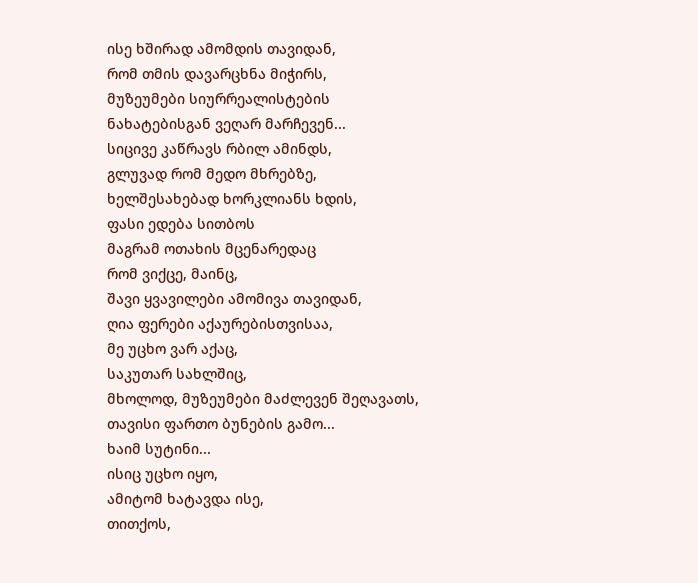ისე ხშირად ამომდის თავიდან,
რომ თმის დავარცხნა მიჭირს,
მუზეუმები სიურრეალისტების
ნახატებისგან ვეღარ მარჩევენ...
სიცივე კაწრავს რბილ ამინდს,
გლუვად რომ მედო მხრებზე,
ხელშესახებად ხორკლიანს ხდის,
ფასი ედება სითბოს
მაგრამ ოთახის მცენარედაც
რომ ვიქცე, მაინც,
შავი ყვავილები ამომივა თავიდან,
ღია ფერები აქაურებისთვისაა,
მე უცხო ვარ აქაც,
საკუთარ სახლშიც,
მხოლოდ, მუზეუმები მაძლევენ შეღავათს,
თავისი ფართო ბუნების გამო...
ხაიმ სუტინი...
ისიც უცხო იყო,
ამიტომ ხატავდა ისე,
თითქოს,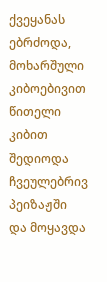ქვეყანას ებრძოდა,
მოხარშული კიბოებივით
წითელი კიბით შედიოდა
ჩვეულებრივ პეიზაჟში
და მოყავდა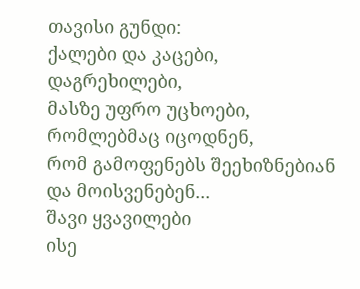თავისი გუნდი:
ქალები და კაცები,
დაგრეხილები,
მასზე უფრო უცხოები,
რომლებმაც იცოდნენ,
რომ გამოფენებს შეეხიზნებიან
და მოისვენებენ...
შავი ყვავილები
ისე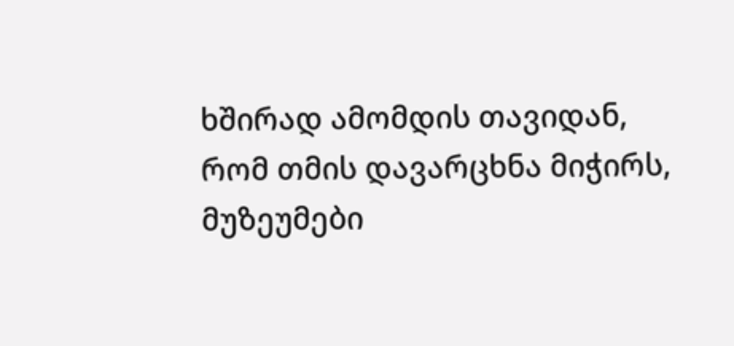ხშირად ამომდის თავიდან,
რომ თმის დავარცხნა მიჭირს,
მუზეუმები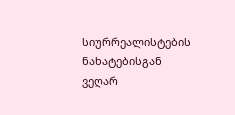სიურრეალისტების
ნახატებისგან ვეღარ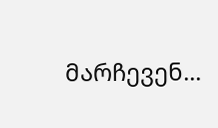მარჩევენ...